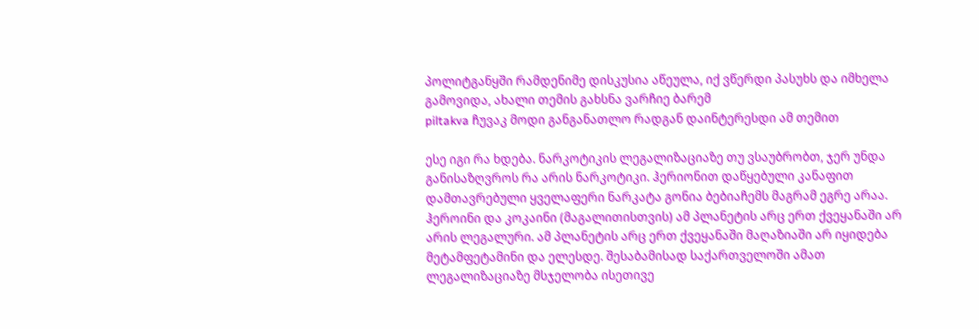პოლიტგანყში რამდენიმე დისკუსია აწეულა, იქ ვწერდი პასუხს და იმხელა გამოვიდა, ახალი თემის გახსნა ვარჩიე ბარემ
piltakva ჩუვაკ მოდი განგანათლო რადგან დაინტერესდი ამ თემით

ესე იგი რა ხდება. ნარკოტიკის ლეგალიზაციაზე თუ ვსაუბრობთ, ჯერ უნდა განისაზღვროს რა არის ნარკოტიკი. ჰერიონით დაწყებული კანაფით დამთავრებული ყველაფერი ნარკატა გონია ბებიაჩემს მაგრამ ეგრე არაა.
ჰეროინი და კოკაინი (მაგალითისთვის) ამ პლანეტის არც ერთ ქვეყანაში არ არის ლეგალური. ამ პლანეტის არც ერთ ქვეყანაში მაღაზიაში არ იყიდება მეტამფეტამინი და ელესდე. შესაბამისად საქართველოში ამათ ლეგალიზაციაზე მსჯელობა ისეთივე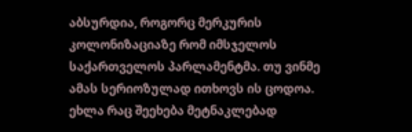აბსურდია, როგორც მერკურის კოლონიზაციაზე რომ იმსჯელოს საქართველოს პარლამენტმა. თუ ვინმე ამას სერიოზულად ითხოვს ის ცოდოა.
ეხლა რაც შეეხება მეტნაკლებად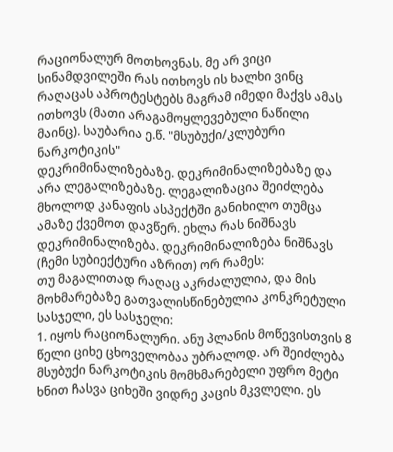რაციონალურ მოთხოვნას. მე არ ვიცი სინამდვილეში რას ითხოვს ის ხალხი ვინც რაღაცას აპროტესტებს მაგრამ იმედი მაქვს ამას ითხოვს (მათი არაგამოყლევებული ნაწილი მაინც). საუბარია ე.წ. "მსუბუქი/კლუბური ნარკოტიკის"
დეკრიმინალიზებაზე. დეკრიმინალიზებაზე და არა ლეგალიზებაზე. ლეგალიზაცია შეიძლება მხოლოდ კანაფის ასპექტში განიხილო თუმცა ამაზე ქვემოთ დავწერ. ეხლა რას ნიშნავს დეკრიმინალიზება. დეკრიმინალიზება ნიშნავს (ჩემი სუბიექტური აზრით) ორ რამეს:
თუ მაგალითად რაღაც აკრძალულია, და მის მოხმარებაზე გათვალისწინებულია კონკრეტული სასჯელი, ეს სასჯელი:
1. იყოს რაციონალური. ანუ პლანის მოწევისთვის 8 წელი ციხე ცხოველობაა უბრალოდ. არ შეიძლება მსუბუქი ნარკოტიკის მომხმარებელი უფრო მეტი ხნით ჩასვა ციხეში ვიდრე კაცის მკვლელი. ეს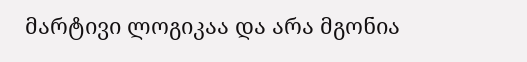მარტივი ლოგიკაა და არა მგონია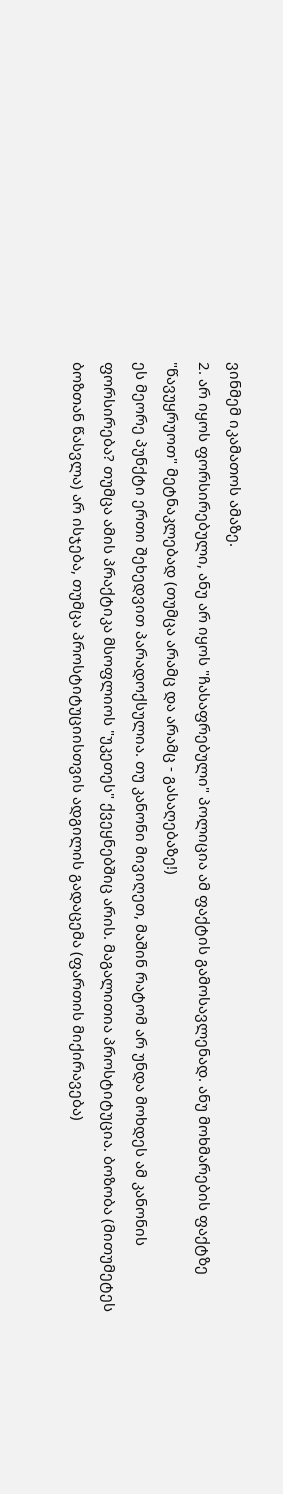ვინმემ იკამათოს ამაზე.
2. არ იყოს ფორსირებული, ანუ არ იყოს "ჩასაფრებული" პოლიცია ამ ფაქტის გამოსავლენად. ანუ მოხმარების ფაქტზე "წავუყრუოთ" მეტნაკლებად (თუმცა არამც და არამც - გასაღებაზე!)
ეს მეორე პუნქტი ერთი შეხედვით პარადოქსულია. თუ კანონი მივიღეთ, მაშინ რატომ არ უნდა მოხდეს ამ კანონის ფორსირება? თუმცა ამის პრაქტიკა მსოფლიოს "უკეთეს" ქვეყნებშიც არის. მაგალითია პროსტიტუცია. ბოზობა (მითუმეტეს ბოზთან წასვლა) არ ისჯება, თუმცა პროსტიტუციისთვის ადგილის გადაცემა (ფართის მიქირავება)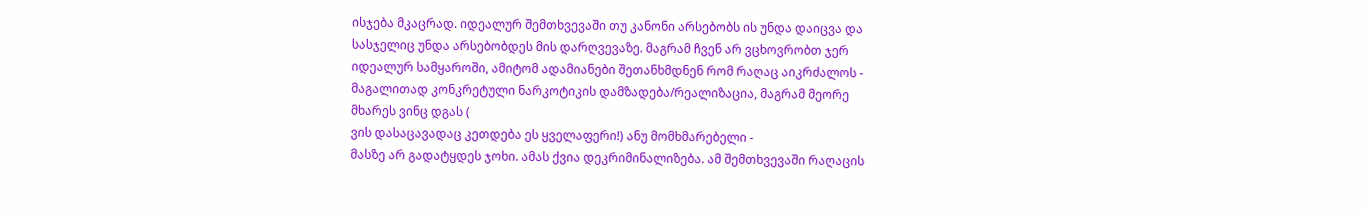ისჯება მკაცრად. იდეალურ შემთხვევაში თუ კანონი არსებობს ის უნდა დაიცვა და სასჯელიც უნდა არსებობდეს მის დარღვევაზე. მაგრამ ჩვენ არ ვცხოვრობთ ჯერ იდეალურ სამყაროში, ამიტომ ადამიანები შეთანხმდნენ რომ რაღაც აიკრძალოს - მაგალითად კონკრეტული ნარკოტიკის დამზადება/რეალიზაცია, მაგრამ მეორე მხარეს ვინც დგას (
ვის დასაცავადაც კეთდება ეს ყველაფერი!) ანუ მომხმარებელი -
მასზე არ გადატყდეს ჯოხი. ამას ქვია დეკრიმინალიზება. ამ შემთხვევაში რაღაცის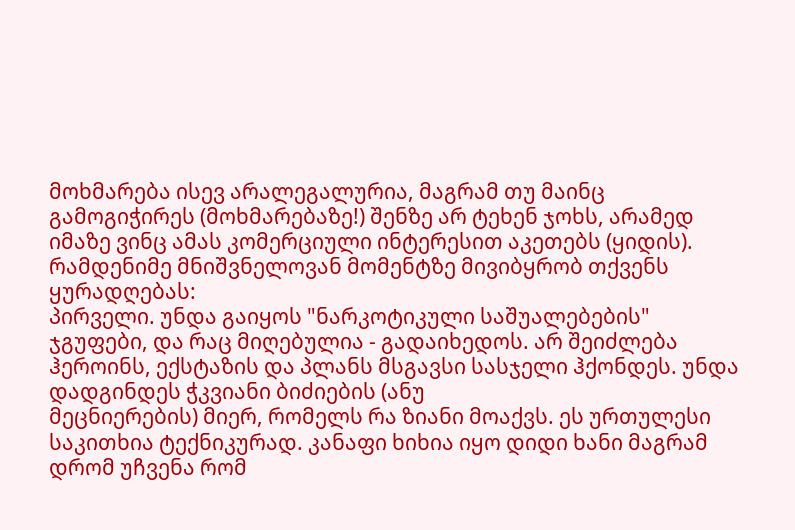მოხმარება ისევ არალეგალურია, მაგრამ თუ მაინც გამოგიჭირეს (მოხმარებაზე!) შენზე არ ტეხენ ჯოხს, არამედ იმაზე ვინც ამას კომერციული ინტერესით აკეთებს (ყიდის).
რამდენიმე მნიშვნელოვან მომენტზე მივიბყრობ თქვენს ყურადღებას:
პირველი. უნდა გაიყოს "ნარკოტიკული საშუალებების" ჯგუფები, და რაც მიღებულია - გადაიხედოს. არ შეიძლება ჰეროინს, ექსტაზის და პლანს მსგავსი სასჯელი ჰქონდეს. უნდა დადგინდეს ჭკვიანი ბიძიების (ანუ
მეცნიერების) მიერ, რომელს რა ზიანი მოაქვს. ეს ურთულესი საკითხია ტექნიკურად. კანაფი ხიხია იყო დიდი ხანი მაგრამ დრომ უჩვენა რომ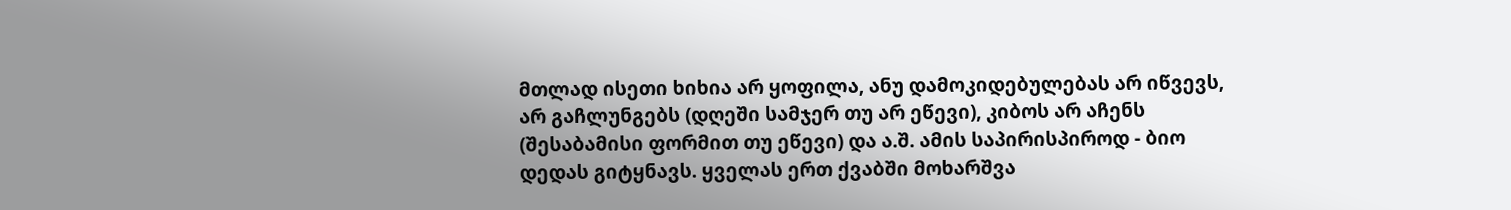მთლად ისეთი ხიხია არ ყოფილა, ანუ დამოკიდებულებას არ იწვევს, არ გაჩლუნგებს (დღეში სამჯერ თუ არ ეწევი), კიბოს არ აჩენს (შესაბამისი ფორმით თუ ეწევი) და ა.შ. ამის საპირისპიროდ - ბიო დედას გიტყნავს. ყველას ერთ ქვაბში მოხარშვა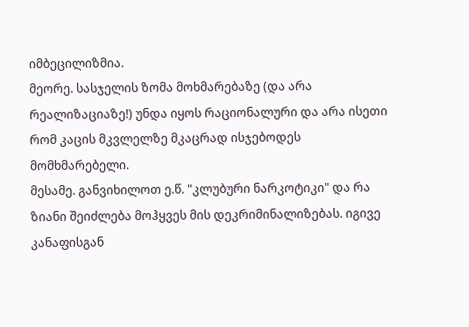იმბეცილიზმია.
მეორე. სასჯელის ზომა მოხმარებაზე (და არა რეალიზაციაზე!) უნდა იყოს რაციონალური და არა ისეთი რომ კაცის მკვლელზე მკაცრად ისჯებოდეს მომხმარებელი.
მესამე. განვიხილოთ ე.წ. "კლუბური ნარკოტიკი" და რა ზიანი შეიძლება მოჰყვეს მის დეკრიმინალიზებას. იგივე კანაფისგან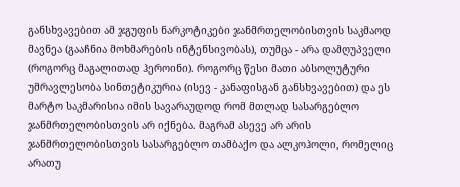განსხვავებით ამ ჯგუფის ნარკოტიკები ჯანმრთელობისთვის საკმაოდ მავნეა (გააჩნია მოხმარების ინტენსივობას), თუმცა - არა დამღუპველი (როგორც მაგალითად ჰეროინი). როგორც წესი მათი აბსოლუტური უმრავლესობა სინთეტიკურია (ისევ - კანაფისგან განსხვავებით) და ეს მარტო საკმარისია იმის სავარაუდოდ რომ მთლად სასარგებლო ჯანმრთელობისთვის არ იქნება. მაგრამ ასევე არ არის ჯანმრთელობისთვის სასარგებლო თამბაქო და ალკოჰოლი, რომელიც არათუ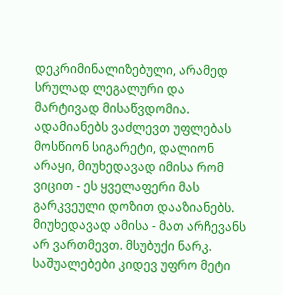დეკრიმინალიზებული, არამედ სრულად ლეგალური და მარტივად მისაწვდომია. ადამიანებს ვაძლევთ უფლებას მოსწიონ სიგარეტი, დალიონ არაყი, მიუხედავად იმისა რომ ვიცით - ეს ყველაფერი მას გარკვეული დოზით დააზიანებს. მიუხედავად ამისა - მათ არჩევანს არ ვართმევთ. მსუბუქი ნარკ. საშუალებები კიდევ უფრო მეტი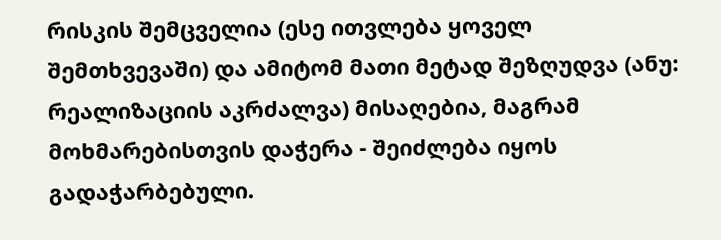რისკის შემცველია (ესე ითვლება ყოველ შემთხვევაში) და ამიტომ მათი მეტად შეზღუდვა (ანუ: რეალიზაციის აკრძალვა) მისაღებია, მაგრამ მოხმარებისთვის დაჭერა - შეიძლება იყოს გადაჭარბებული.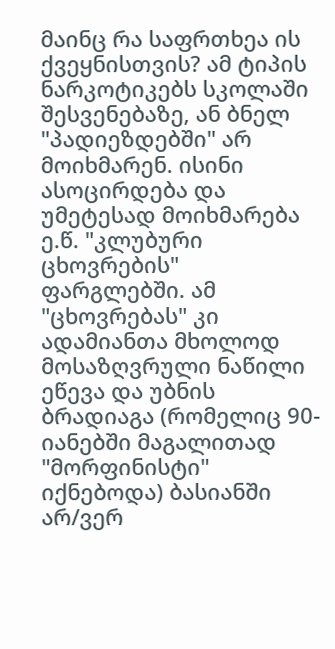მაინც რა საფრთხეა ის ქვეყნისთვის? ამ ტიპის ნარკოტიკებს სკოლაში შესვენებაზე, ან ბნელ "პადიეზდებში" არ მოიხმარენ. ისინი ასოცირდება და უმეტესად მოიხმარება ე.წ. "კლუბური ცხოვრების" ფარგლებში. ამ "ცხოვრებას" კი ადამიანთა მხოლოდ მოსაზღვრული ნაწილი ეწევა და უბნის ბრადიაგა (რომელიც 90-იანებში მაგალითად "მორფინისტი" იქნებოდა) ბასიანში არ/ვერ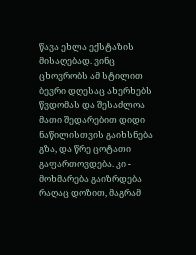წავა ეხლა ექსტაზის მისაღებად. ვინც ცხოვრობს ამ სტილით ბევრი დღესაც ახერხებს წვდომას და შესაძლოა მათი შედარებით დიდი ნაწილისთვის გაიხსნება გზა, და წრე ცოტათი გაფართოვდება. კი - მოხმარება გაიზრდება რაღაც დოზით, მაგრამ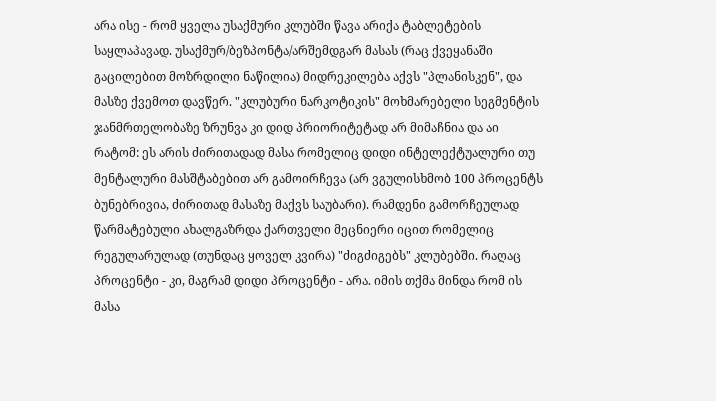არა ისე - რომ ყველა უსაქმური კლუბში წავა არიქა ტაბლეტების საყლაპავად. უსაქმურ/ბეზპონტა/არშემდგარ მასას (რაც ქვეყანაში გაცილებით მოზრდილი ნაწილია) მიდრეკილება აქვს "პლანისკენ", და მასზე ქვემოთ დავწერ. "კლუბური ნარკოტიკის" მოხმარებელი სეგმენტის ჯანმრთელობაზე ზრუნვა კი დიდ პრიორიტეტად არ მიმაჩნია და აი რატომ: ეს არის ძირითადად მასა რომელიც დიდი ინტელექტუალური თუ მენტალური მასშტაბებით არ გამოირჩევა (არ ვგულისხმობ 100 პროცენტს ბუნებრივია, ძირითად მასაზე მაქვს საუბარი). რამდენი გამორჩეულად წარმატებული ახალგაზრდა ქართველი მეცნიერი იცით რომელიც რეგულარულად (თუნდაც ყოველ კვირა) "ძიგძიგებს" კლუბებში. რაღაც პროცენტი - კი, მაგრამ დიდი პროცენტი - არა. იმის თქმა მინდა რომ ის მასა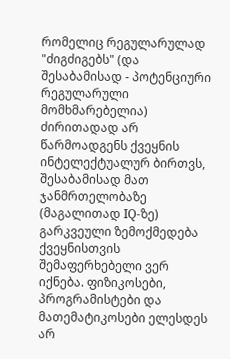რომელიც რეგულარულად "ძიგძიგებს" (და შესაბამისად - პოტენციური რეგულარული მომხმარებელია) ძირითადად არ წარმოადგენს ქვეყნის ინტელექტუალურ ბირთვს, შესაბამისად მათ ჯანმრთელობაზე (მაგალითად IQ-ზე) გარკვეული ზემოქმედება ქვეყნისთვის შემაფერხებელი ვერ იქნება. ფიზიკოსები, პროგრამისტები და მათემატიკოსები ელესდეს არ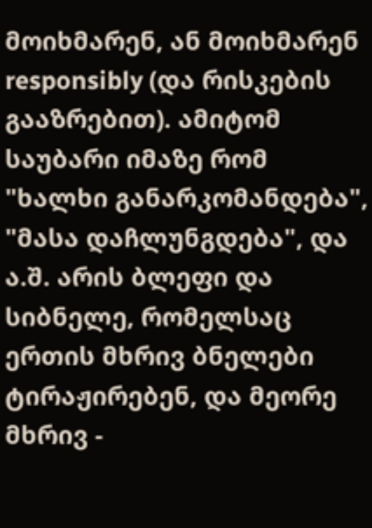მოიხმარენ, ან მოიხმარენ responsibly (და რისკების გააზრებით). ამიტომ საუბარი იმაზე რომ "ხალხი განარკომანდება", "მასა დაჩლუნგდება", და ა.შ. არის ბლეფი და სიბნელე, რომელსაც ერთის მხრივ ბნელები ტირაჟირებენ, და მეორე მხრივ -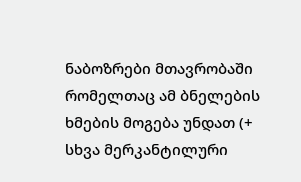ნაბოზრები მთავრობაში რომელთაც ამ ბნელების ხმების მოგება უნდათ (+ სხვა მერკანტილური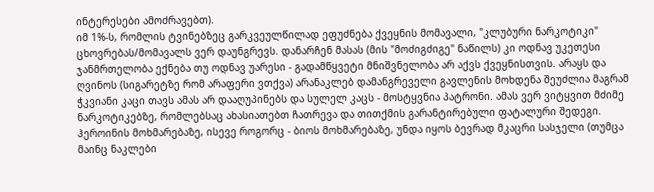ინტერესები ამოძრავებთ).
იმ 1%-ს, რომლის ტვინებზეც გარკვეულწილად ეფუძნება ქვეყნის მომავალი, "კლუბური ნარკოტიკი" ცხოვრებას/მომავალს ვერ დაუნგრევს. დანარჩენ მასას (მის "მოძიგძიგე" ნაწილს) კი ოდნავ უკეთესი ჯანმრთელობა ექნება თუ ოდნავ უარესი - გადამწყვეტი მნიშვნელობა არ აქვს ქვეყნისთვის. არაყს და ღვინოს (სიგარეტზე რომ არაფერი ვთქვა) არანაკლებ დამანგრეველი გავლენის მოხდენა შეუძლია მაგრამ ჭკვიანი კაცი თავს ამას არ დააღუპინებს და სულელ კაცს - მოსტყვნია პატრონი. ამას ვერ ვიტყვით მძიმე ნარკოტიკებზე, რომლებსაც ახასიათებთ ჩათრევა და თითქმის გარანტირებული ფატალური შედეგი. ჰეროინის მოხმარებაზე, ისევე როგორც - ბიოს მოხმარებაზე, უნდა იყოს ბევრად მკაცრი სასჯელი (თუმცა მაინც ნაკლები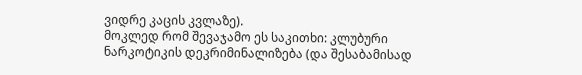ვიდრე კაცის კვლაზე).
მოკლედ რომ შევაჯამო ეს საკითხი: კლუბური ნარკოტიკის დეკრიმინალიზება (და შესაბამისად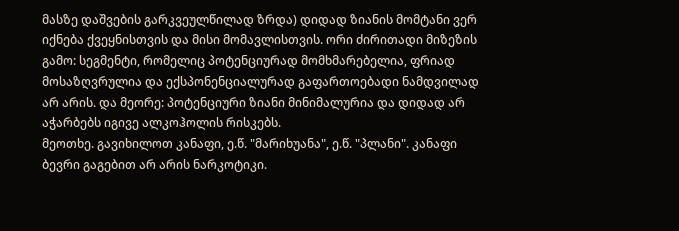მასზე დაშვების გარკვეულწილად ზრდა) დიდად ზიანის მომტანი ვერ იქნება ქვეყნისთვის და მისი მომავლისთვის. ორი ძირითადი მიზეზის გამო: სეგმენტი, რომელიც პოტენციურად მომხმარებელია, ფრიად მოსაზღვრულია და ექსპონენციალურად გაფართოებადი ნამდვილად არ არის. და მეორე: პოტენციური ზიანი მინიმალურია და დიდად არ აჭარბებს იგივე ალკოჰოლის რისკებს.
მეოთხე. გავიხილოთ კანაფი, ე.წ. "მარიხუანა", ე.წ. "პლანი". კანაფი ბევრი გაგებით არ არის ნარკოტიკი.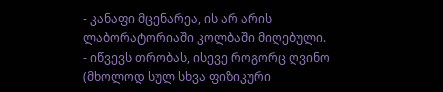- კანაფი მცენარეა, ის არ არის ლაბორატორიაში კოლბაში მიღებული.
- იწვევს თრობას, ისევე როგორც ღვინო (მხოლოდ სულ სხვა ფიზიკური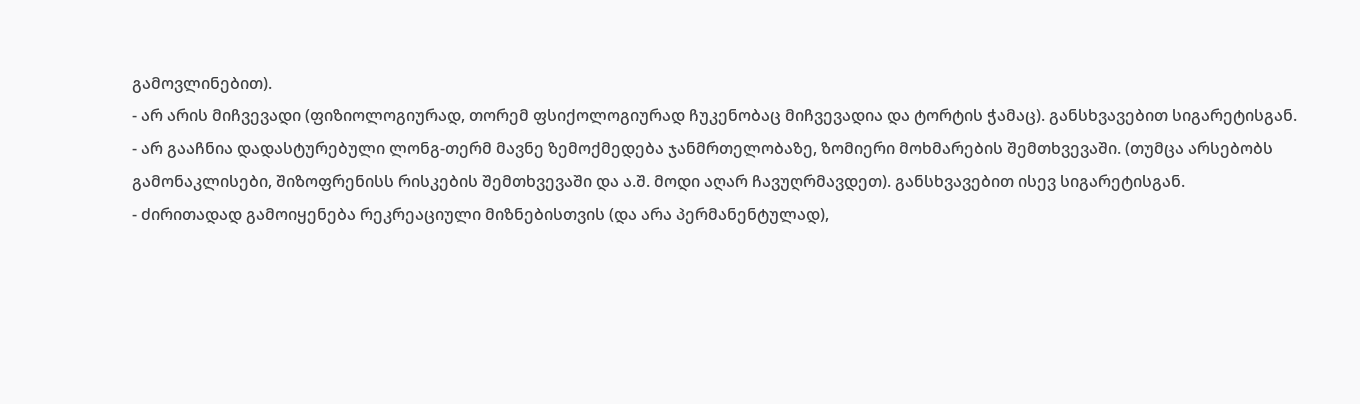გამოვლინებით).
- არ არის მიჩვევადი (ფიზიოლოგიურად, თორემ ფსიქოლოგიურად ჩუკენობაც მიჩვევადია და ტორტის ჭამაც). განსხვავებით სიგარეტისგან.
- არ გააჩნია დადასტურებული ლონგ-თერმ მავნე ზემოქმედება ჯანმრთელობაზე, ზომიერი მოხმარების შემთხვევაში. (თუმცა არსებობს გამონაკლისები, შიზოფრენისს რისკების შემთხვევაში და ა.შ. მოდი აღარ ჩავუღრმავდეთ). განსხვავებით ისევ სიგარეტისგან.
- ძირითადად გამოიყენება რეკრეაციული მიზნებისთვის (და არა პერმანენტულად),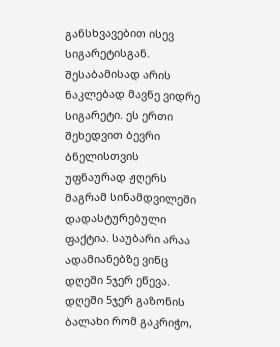განსხვავებით ისევ სიგარეტისგან.
შესაბამისად არის ნაკლებად მავნე ვიდრე სიგარეტი. ეს ერთი შეხედვით ბევრი ბნელისთვის უფნაურად ჟღერს მაგრამ სინამდვილეში დადასტურებული ფაქტია. საუბარი არაა ადამიანებზე ვინც დღეში 5ჯერ ეწევა. დღეში 5ჯერ გაზონის ბალახი რომ გაკრიჭო,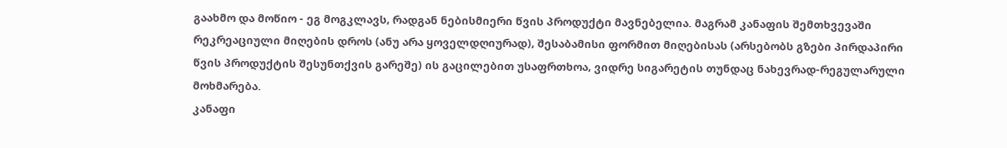გაახმო და მოწიო - ეგ მოგკლავს, რადგან ნებისმიერი წვის პროდუქტი მავნებელია. მაგრამ კანაფის შემთხვევაში რეკრეაციული მიღების დროს (ანუ არა ყოველდღიურად), შესაბამისი ფორმით მიღებისას (არსებობს გზები პირდაპირი წვის პროდუქტის შესუნთქვის გარეშე) ის გაცილებით უსაფრთხოა, ვიდრე სიგარეტის თუნდაც ნახევრად-რეგულარული მოხმარება.
კანაფი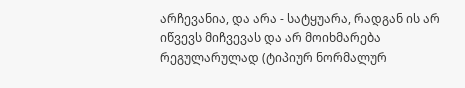არჩევანია, და არა - სატყუარა, რადგან ის არ იწვევს მიჩვევას და არ მოიხმარება რეგულარულად (ტიპიურ ნორმალურ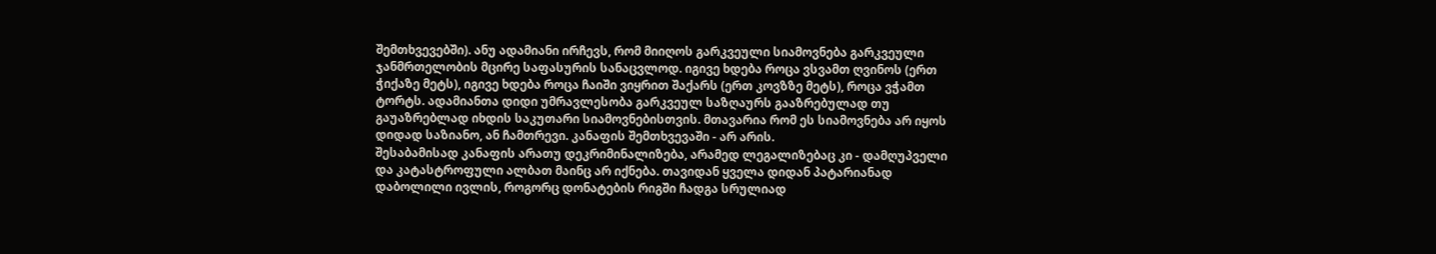შემთხვევებში). ანუ ადამიანი ირჩევს, რომ მიიღოს გარკვეული სიამოვნება გარკვეული ჯანმრთელობის მცირე საფასურის სანაცვლოდ. იგივე ხდება როცა ვსვამთ ღვინოს (ერთ ჭიქაზე მეტს), იგივე ხდება როცა ჩაიში ვიყრით შაქარს (ერთ კოვზზე მეტს), როცა ვჭამთ ტორტს. ადამიანთა დიდი უმრავლესობა გარკვეულ საზღაურს გააზრებულად თუ გაუაზრებლად იხდის საკუთარი სიამოვნებისთვის. მთავარია რომ ეს სიამოვნება არ იყოს დიდად საზიანო, ან ჩამთრევი. კანაფის შემთხვევაში - არ არის.
შესაბამისად კანაფის არათუ დეკრიმინალიზება, არამედ ლეგალიზებაც კი - დამღუპველი და კატასტროფული ალბათ მაინც არ იქნება. თავიდან ყველა დიდან პატარიანად დაბოლილი ივლის, როგორც დონატების რიგში ჩადგა სრულიად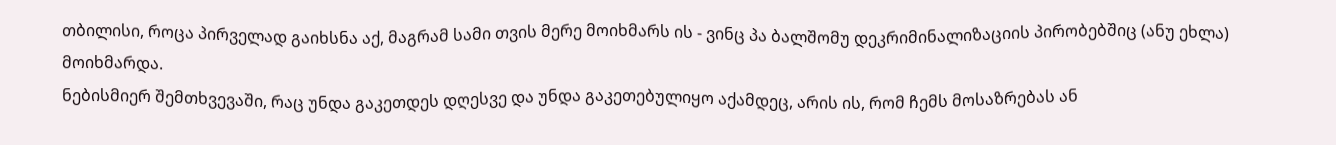თბილისი, როცა პირველად გაიხსნა აქ, მაგრამ სამი თვის მერე მოიხმარს ის - ვინც პა ბალშომუ დეკრიმინალიზაციის პირობებშიც (ანუ ეხლა) მოიხმარდა.
ნებისმიერ შემთხვევაში, რაც უნდა გაკეთდეს დღესვე და უნდა გაკეთებულიყო აქამდეც, არის ის, რომ ჩემს მოსაზრებას ან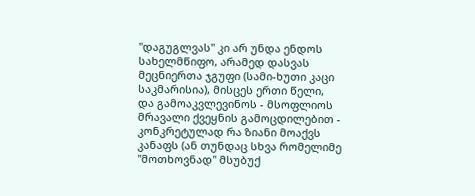"დაგუგლვას" კი არ უნდა ენდოს სახელმწიფო, არამედ დასვას
მეცნიერთა ჯგუფი (სამი-ხუთი კაცი საკმარისია), მისცეს ერთი წელი, და გამოაკვლევინოს - მსოფლიოს მრავალი ქვეყნის გამოცდილებით - კონკრეტულად რა ზიანი მოაქვს კანაფს (ან თუნდაც სხვა რომელიმე "მოთხოვნად" მსუბუქ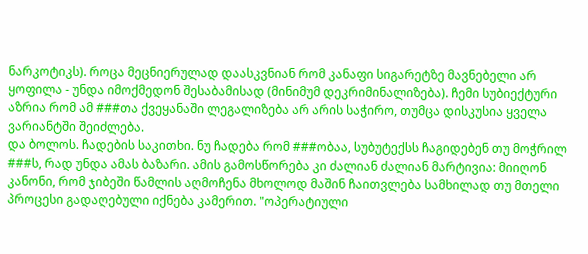ნარკოტიკს). როცა მეცნიერულად დაასკვნიან რომ კანაფი სიგარეტზე მავნებელი არ ყოფილა - უნდა იმოქმედონ შესაბამისად (მინიმუმ დეკრიმინალიზება). ჩემი სუბიექტური აზრია რომ ამ ###თა ქვეყანაში ლეგალიზება არ არის საჭირო, თუმცა დისკუსია ყველა ვარიანტში შეიძლება.
და ბოლოს. ჩადების საკითხი. ნუ ჩადება რომ ###ობაა, სუბუტექსს ჩაგიდებენ თუ მოჭრილ ###ს, რად უნდა ამას ბაზარი. ამის გამოსწორება კი ძალიან ძალიან მარტივია: მიიღონ კანონი, რომ ჯიბეში წამლის აღმოჩენა მხოლოდ მაშინ ჩაითვლება სამხილად თუ მთელი პროცესი გადაღებული იქნება კამერით. "ოპერატიული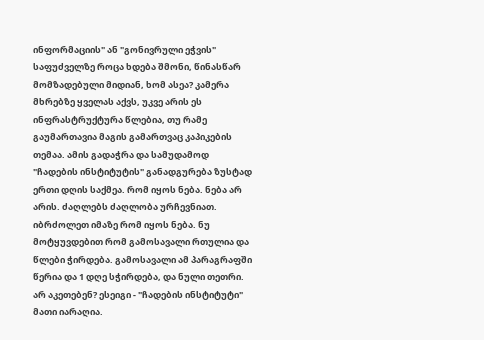ინფორმაციის" ან "გონივრული ეჭვის" საფუძველზე როცა ხდება შმონი, წინასწარ მომზადებული მიდიან, ხომ ასეა? კამერა მხრებზე ყველას აქვს, უკვე არის ეს ინფრასტრუქტურა წლებია, თუ რამე გაუმართავია მაგის გამართვაც კაპიკების თემაა. ამის გადაჭრა და სამუდამოდ "ჩადების ინსტიტუტის" განადგურება ზუსტად ერთი დღის საქმეა. რომ იყოს ნება. ნება არ არის. ძაღლებს ძაღლობა ურჩევნიათ. იბრძოლეთ იმაზე რომ იყოს ნება. ნუ მოტყუვდებით რომ გამოსავალი რთულია და წლები ჭირდება. გამოსავალი ამ პარაგრაფში წერია და 1 დღე სჭირდება, და ნული თეთრი. არ აკეთებენ? ესეიგი - "ჩადების ინსტიტუტი" მათი იარაღია.